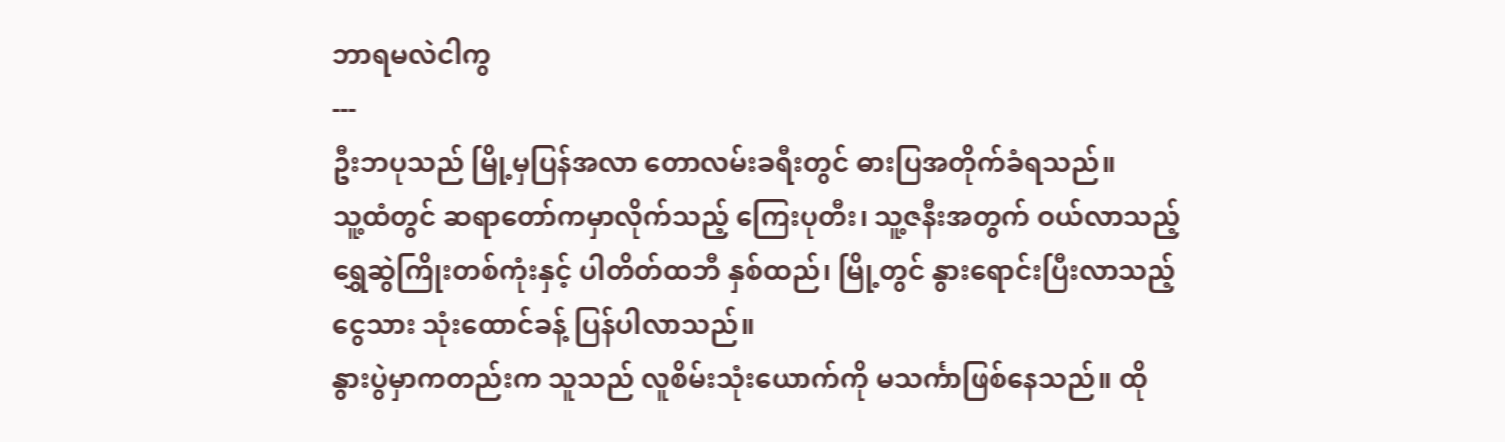ဘာရမလဲငါကွ
---
ဦးဘပုသည် မြို့မှပြန်အလာ တောလမ်းခရီးတွင် ဓားပြအတိုက်ခံရသည်။
သူ့ထံတွင် ဆရာတော်ကမှာလိုက်သည့် ကြေးပုတီး၊ သူ့ဇနီးအတွက် ဝယ်လာသည့် ရွှေဆွဲကြိုးတစ်ကုံးနှင့် ပါတိတ်ထဘီ နှစ်ထည်၊ မြို့တွင် နွားရောင်းပြီးလာသည့် ငွေသား သုံးထောင်ခန့် ပြန်ပါလာသည်။
နွားပွဲမှာကတည်းက သူသည် လူစိမ်းသုံးယောက်ကို မသင်္ကာဖြစ်နေသည်။ ထို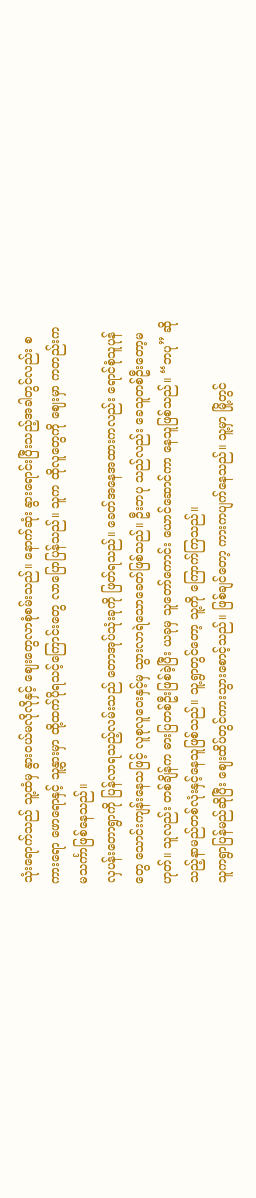သုံးရောက်သည် သူ့ထံမှ နွားဝယ်မလိုလိုနှင့် ဈေးတွေလာစုံစမ်းသည်။ နောက်ဆုံး နွားရောင်းပြီးသည့်အခါတွင်လည်း စကားရော ဖောရောနှင့် သူ့နွားမှာ ထို့ထက်ပိုရသင့်ကြောင်းတွေ လာပြောပြန်သည်။ သူက ထိုလူတွေကို ဈေးမှာ ကတည်းက မသင်္ကာဖြစ်နေသည်။
လှပန်းတောရွာကို ပြန်လာရသည့်လမ်းသည် တောအုပ်သုံးခုကို ဖြတ်ရသည်။ ခေတ်အနေအထားကလည်း ရောင်စုံသူပုန်တွေ သောင်းကျန်းနေသဖြင့် လူစုလူဝေးနှင့်မှ သွားလာရဲသောခေတ်ဖြစ်သည်။ ဦးဘပု သည်လည်း ခေသူတစ်ဦးတော့မဟုတ်။ သူလည်း တစ်ချိန်က ဓားပြတစ်ဦးဖြစ်ခဲ့ပြီး ယခုမှ သူတော်ကောင်း ယောင်ဆောင်ကာ နေသူဖြစ်သည်။ “ဘပု” ဆိုသည့်နာမည်တစ်လုံးနှင့်နေသူဖြစ်သည်။ သူ့ရွာတွင်တော့ သူ့ကို ကြောက်ကြသည်။
သူကရွာပြန်မည်ဆိုပြီး ဈေးထိပ်တွင်ကားသွားစောင့်သည်။ ဖြစ်ချင်တော့ ကားကပျက်နေသည်။ သူ့မှာ မြို့တွင်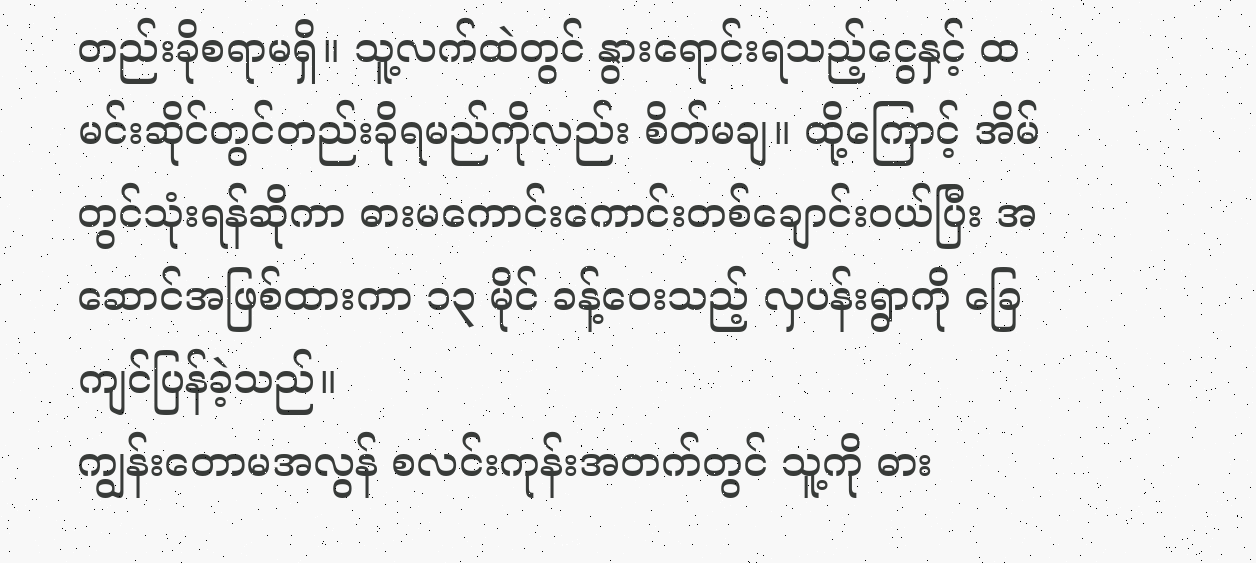တည်းခိုစရာမရှိ။ သူ့လက်ထဲတွင် နွားရောင်းရသည့်ငွေနှင့် ထမင်းဆိုင်တွင်တည်းခိုရမည်ကိုလည်း စိတ်မချ။ ထို့ကြောင့် အိမ်တွင်သုံးရန်ဆိုကာ ဓားမကောင်းကောင်းတစ်ချောင်းဝယ်ပြီး အဆောင်အဖြစ်ထားကာ ၁၃ မိုင် ခန့်ဝေးသည့် လှပန်းရွာကို ခြေကျင်ပြန်ခဲ့သည်။
ကျွန်းတောမအလွန် စလင်းကုန်းအတက်တွင် သူ့ကို ဓား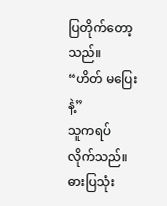ပြတိုက်တော့သည်။
“ဟိတ် မပြေးနဲ့”
သူကရပ်လိုက်သည်။
ဓားပြသုံး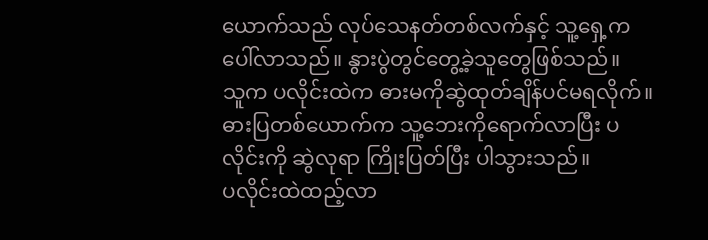ယောက်သည် လုပ်သေနတ်တစ်လက်နှင့် သူ့ရှေ့က ပေါ်လာသည်။ နွားပွဲတွင်တွေ့ခဲ့သူတွေဖြစ်သည်။
သူက ပလိုင်းထဲက ဓားမကိုဆွဲထုတ်ချိန်ပင်မရလိုက်။ ဓားပြတစ်ယောက်က သူ့ဘေးကိုရောက်လာပြီး ပလိုင်းကို ဆွဲလုရာ ကြိုးပြတ်ပြီး ပါသွားသည်။
ပလိုင်းထဲထည့်လာ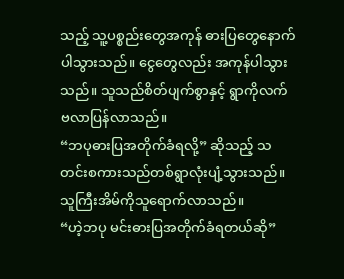သည့် သူ့ပစ္စည်းတွေအကုန် ဓားပြတွေနောက်ပါသွားသည်။ ငွေတွေလည်း အကုန်ပါသွား သည်။ သူသည်စိတ်ပျက်စွာနှင့် ရွာကိုလက်ဗလာပြန်လာသည်။
“ဘပုဓားပြအတိုက်ခံရလို့” ဆိုသည့် သတင်းစကားသည်တစ်ရွာလုံးပျံ့သွားသည်။
သူကြီးအိမ်ကိုသူရောက်လာသည်။
“ဟဲ့ဘပု မင်းဓားပြအတိုက်ခံရတယ်ဆို”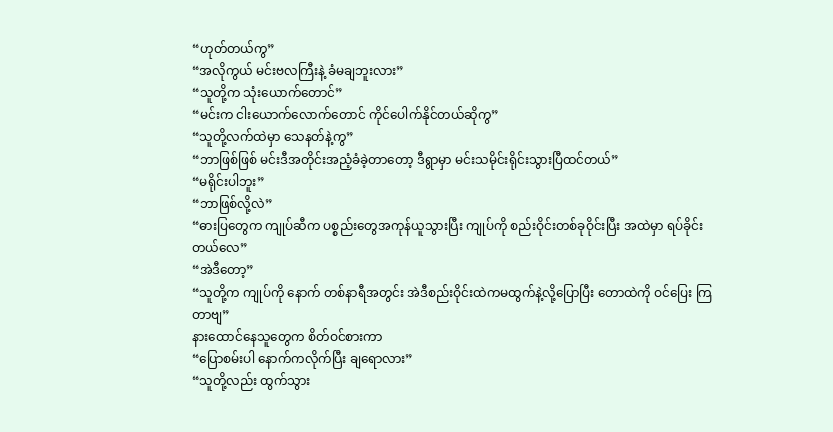“ဟုတ်တယ်ကွ”
“အလိုကွယ် မင်းဗလကြီးနဲ့ ခံမချဘူးလား”
“သူတို့က သုံးယောက်တောင်”
“မင်းက ငါးယောက်လောက်တောင် ကိုင်ပေါက်နိုင်တယ်ဆိုကွ”
“သူတို့လက်ထဲမှာ သေနတ်နဲ့ကွ”
“ဘာဖြစ်ဖြစ် မင်းဒီအတိုင်းအညံ့ခံခဲ့တာတော့ ဒီရွာမှာ မင်းသမိုင်းရိုင်းသွားပြီထင်တယ်”
“မရိုင်းပါဘူး”
“ဘာဖြစ်လို့လဲ”
“ဓားပြတွေက ကျုပ်ဆီက ပစ္စည်းတွေအကုန်ယူသွားပြီး ကျုပ်ကို စည်းဝိုင်းတစ်ခုဝိုင်းပြီး အထဲမှာ ရပ်ခိုင်း တယ်လေ”
“အဲဒီတော့”
“သူတို့က ကျုပ်ကို နောက် တစ်နာရီအတွင်း အဲဒီစည်းဝိုင်းထဲကမထွက်နဲ့လို့ပြောပြီး တောထဲကို ဝင်ပြေး ကြတာဗျ”
နားထောင်နေသူတွေက စိတ်ဝင်စားကာ
“ပြောစမ်းပါ နောက်ကလိုက်ပြီး ချရောလား”
“သူတို့လည်း ထွက်သွား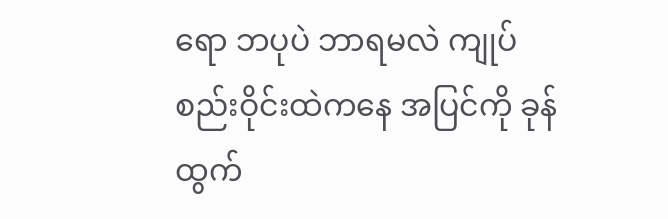ရော ဘပုပဲ ဘာရမလဲ ကျုပ်စည်းဝိုင်းထဲကနေ အပြင်ကို ခုန်ထွက်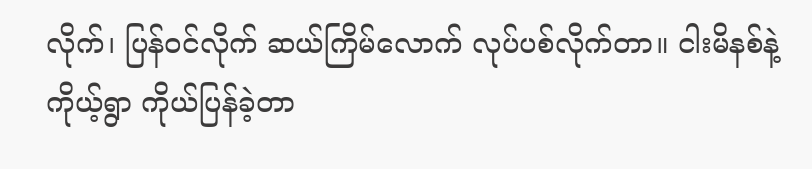လိုက်၊ ပြန်ဝင်လိုက် ဆယ်ကြိမ်လောက် လုပ်ပစ်လိုက်တာ။ ငါးမိနစ်နဲ့ ကိုယ့်ရွာ ကိုယ်ပြန်ခဲ့တာ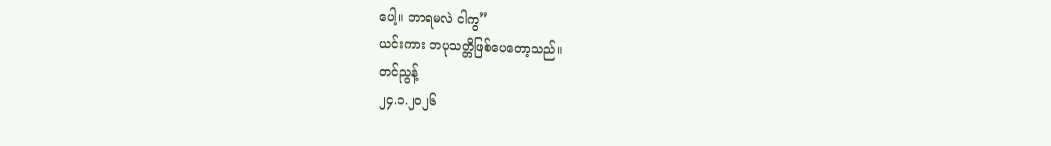ပေါ့။ ဘာရမလဲ ငါကွ”
ယင်းကား ဘပုသတ္တိဖြစ်ပေတော့သည်။
တင်ညွန့်
၂၄.၁.၂၀၂၆